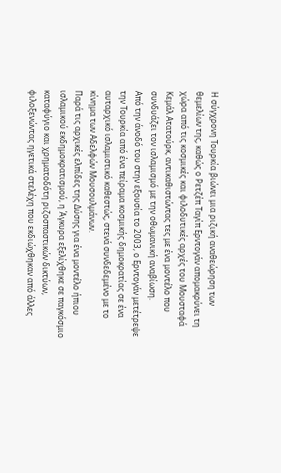Η σύγχρονη Τουρκία βιώνει μια ριζική αναθεώρηση των θεμελίων της, καθώς ο Ρετζέπ Ταγίπ Ερντογάν απομακρύνει τη χώρα από τις κοσμικές και φιλοδυτικές αρχές του Μουσταφά Κεμάλ Ατατούρκ, αντικαθιστώντας τες με ένα μοντέλο που συνδυάζει τον ισλαμισμό με την οθωμανική αναβίωση.
Από την άνοδό του στην εξουσία το 2003, ο Ερντογάν μετέτρεψε την Τουρκία από ένα πείραμα κοσμικής δημοκρατίας σε ένα αυταρχικό ισλαμιστικό καθεστώς, στενά συνδεδεμένο με το κίνημα των Αδελφών Μουσουλμάνων.
Παρά τις αρχικές ελπίδες της Δύσης για ένα μοντέλο ήπιου ισλαμικού εκδημοκρατισμού, η Άγκυρα εξελίχθηκε σε παγκόσμιο καταφύγιο και χρηματοδότη ριζοσπαστικών δικτύων, φιλοξενώντας ηγετικά στελέχη που εκδιώχθηκαν από άλλες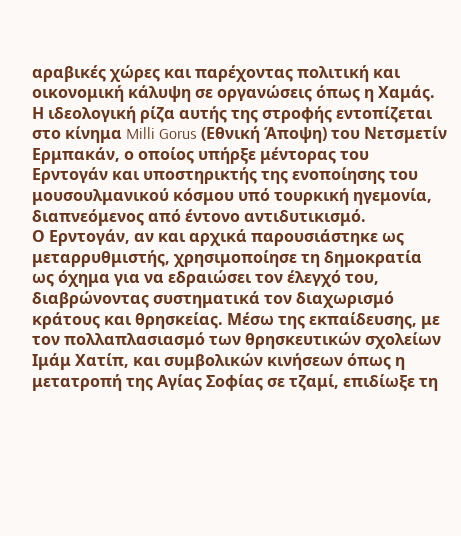αραβικές χώρες και παρέχοντας πολιτική και οικονομική κάλυψη σε οργανώσεις όπως η Χαμάς.
Η ιδεολογική ρίζα αυτής της στροφής εντοπίζεται στο κίνημα Milli Gorus (Εθνική Άποψη) του Νετσμετίν Ερμπακάν, ο οποίος υπήρξε μέντορας του Ερντογάν και υποστηρικτής της ενοποίησης του μουσουλμανικού κόσμου υπό τουρκική ηγεμονία, διαπνεόμενος από έντονο αντιδυτικισμό.
Ο Ερντογάν, αν και αρχικά παρουσιάστηκε ως μεταρρυθμιστής, χρησιμοποίησε τη δημοκρατία ως όχημα για να εδραιώσει τον έλεγχό του, διαβρώνοντας συστηματικά τον διαχωρισμό κράτους και θρησκείας. Μέσω της εκπαίδευσης, με τον πολλαπλασιασμό των θρησκευτικών σχολείων Ιμάμ Χατίπ, και συμβολικών κινήσεων όπως η μετατροπή της Αγίας Σοφίας σε τζαμί, επιδίωξε τη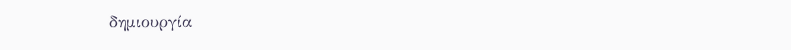δημιουργία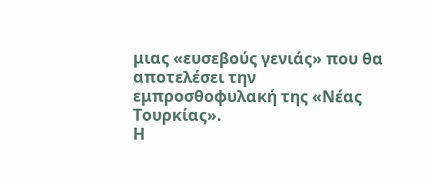μιας «ευσεβούς γενιάς» που θα αποτελέσει την εμπροσθοφυλακή της «Νέας Τουρκίας».
Η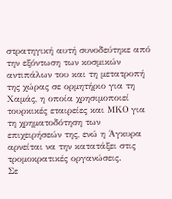στρατηγική αυτή συνοδεύτηκε από την εξόντωση των κοσμικών αντιπάλων του και τη μετατροπή της χώρας σε ορμητήριο για τη Χαμάς, η οποία χρησιμοποιεί τουρκικές εταιρείες και ΜΚΟ για τη χρηματοδότηση των επιχειρήσεών της, ενώ η Άγκυρα αρνείται να την κατατάξει στις τρομοκρατικές οργανώσεις.
Σε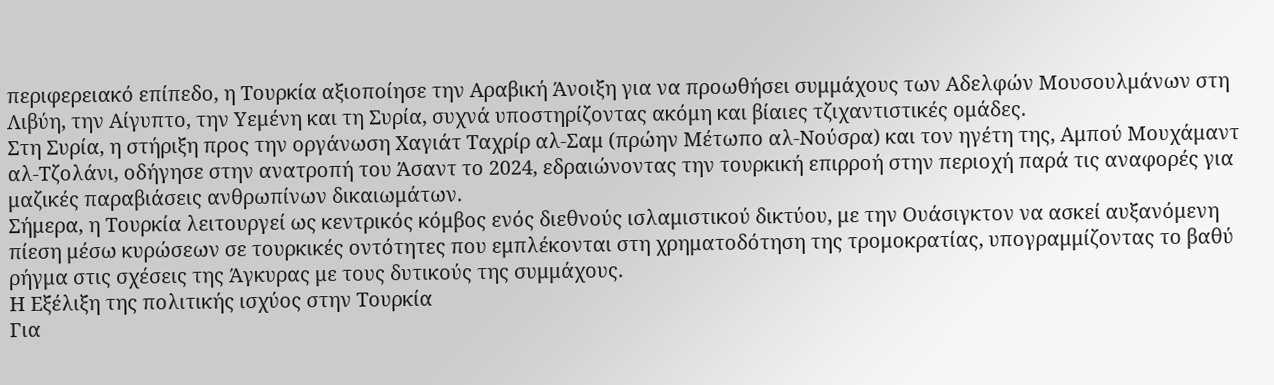περιφερειακό επίπεδο, η Τουρκία αξιοποίησε την Αραβική Άνοιξη για να προωθήσει συμμάχους των Αδελφών Μουσουλμάνων στη Λιβύη, την Αίγυπτο, την Υεμένη και τη Συρία, συχνά υποστηρίζοντας ακόμη και βίαιες τζιχαντιστικές ομάδες.
Στη Συρία, η στήριξη προς την οργάνωση Χαγιάτ Ταχρίρ αλ-Σαμ (πρώην Μέτωπο αλ-Νούσρα) και τον ηγέτη της, Αμπού Μουχάμαντ αλ-Τζολάνι, οδήγησε στην ανατροπή του Άσαντ το 2024, εδραιώνοντας την τουρκική επιρροή στην περιοχή παρά τις αναφορές για μαζικές παραβιάσεις ανθρωπίνων δικαιωμάτων.
Σήμερα, η Τουρκία λειτουργεί ως κεντρικός κόμβος ενός διεθνούς ισλαμιστικού δικτύου, με την Ουάσιγκτον να ασκεί αυξανόμενη πίεση μέσω κυρώσεων σε τουρκικές οντότητες που εμπλέκονται στη χρηματοδότηση της τρομοκρατίας, υπογραμμίζοντας το βαθύ ρήγμα στις σχέσεις της Άγκυρας με τους δυτικούς της συμμάχους.
Η Εξέλιξη της πολιτικής ισχύος στην Τουρκία
Για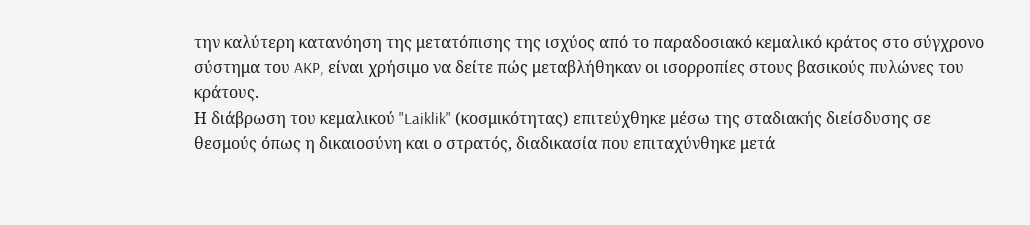την καλύτερη κατανόηση της μετατόπισης της ισχύος από το παραδοσιακό κεμαλικό κράτος στο σύγχρονο σύστημα του AKP, είναι χρήσιμο να δείτε πώς μεταβλήθηκαν οι ισορροπίες στους βασικούς πυλώνες του κράτους.
Η διάβρωση του κεμαλικού "Laiklik" (κοσμικότητας) επιτεύχθηκε μέσω της σταδιακής διείσδυσης σε θεσμούς όπως η δικαιοσύνη και ο στρατός, διαδικασία που επιταχύνθηκε μετά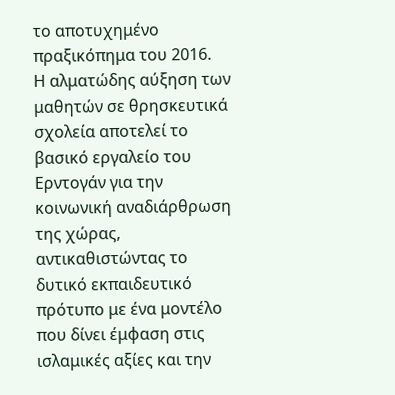το αποτυχημένο πραξικόπημα του 2016.
Η αλματώδης αύξηση των μαθητών σε θρησκευτικά σχολεία αποτελεί το βασικό εργαλείο του Ερντογάν για την κοινωνική αναδιάρθρωση της χώρας, αντικαθιστώντας το δυτικό εκπαιδευτικό πρότυπο με ένα μοντέλο που δίνει έμφαση στις ισλαμικές αξίες και την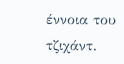έννοια του τζιχάντ.